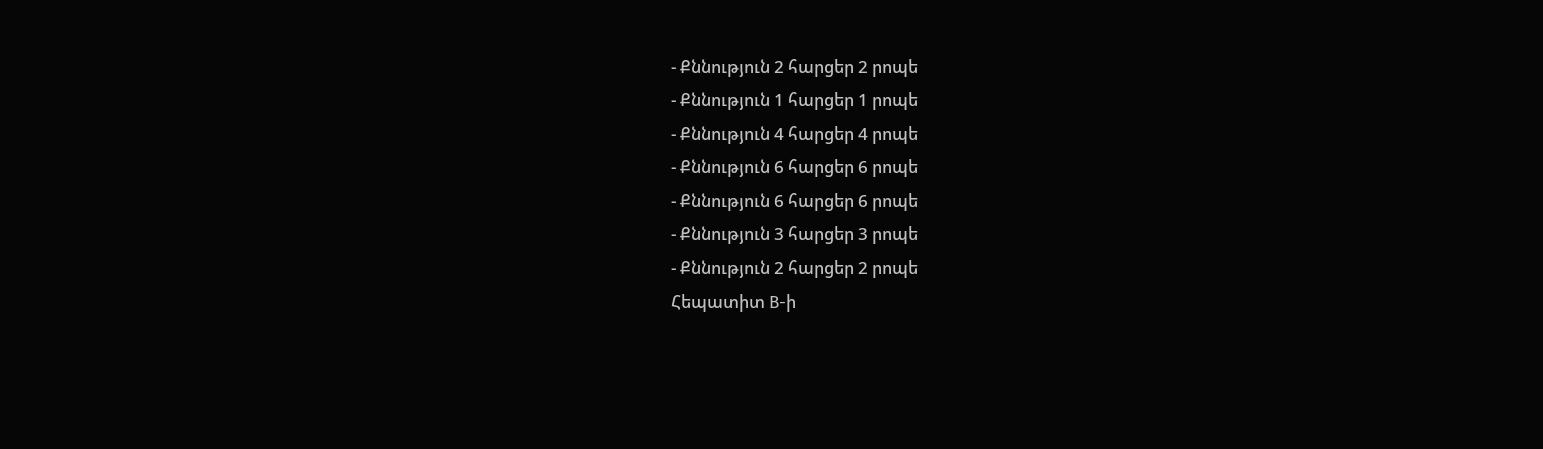- Քննություն 2 հարցեր 2 րոպե
- Քննություն 1 հարցեր 1 րոպե
- Քննություն 4 հարցեր 4 րոպե
- Քննություն 6 հարցեր 6 րոպե
- Քննություն 6 հարցեր 6 րոպե
- Քննություն 3 հարցեր 3 րոպե
- Քննություն 2 հարցեր 2 րոպե
Հեպատիտ B-ի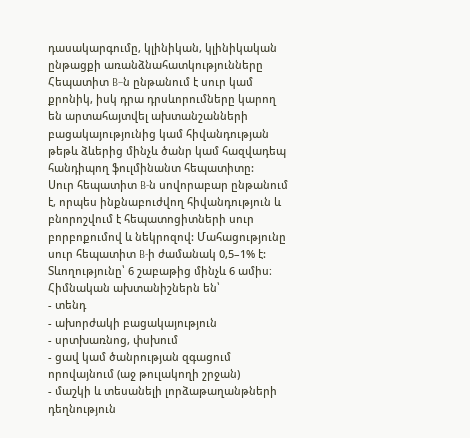դասակարգումը, կլինիկան, կլինիկական ընթացքի առանձնահատկությունները
Հեպատիտ B–ն ընթանում է սուր կամ քրոնիկ, իսկ դրա դրսևորումները կարող են արտահայտվել ախտանշանների բացակայությունից կամ հիվանդության թեթև ձևերից մինչև ծանր կամ հազվադեպ հանդիպող ֆուլմինանտ հեպատիտը:
Սուր հեպատիտ B-ն սովորաբար ընթանում է, որպես ինքնաբուժվող հիվանդություն և բնորոշվում է հեպատոցիտների սուր բորբոքումով և նեկրոզով: Մահացությունը սուր հեպատիտ B-ի ժամանակ 0,5–1% է: Տևողությունը՝ 6 շաբաթից մինչև 6 ամիս։
Հիմնական ախտանիշներն են՝
- տենդ
- ախորժակի բացակայություն
- սրտխառնոց, փսխում
- ցավ կամ ծանրության զգացում որովայնում (աջ թուլակողի շրջան)
- մաշկի և տեսանելի լորձաթաղանթների դեղնություն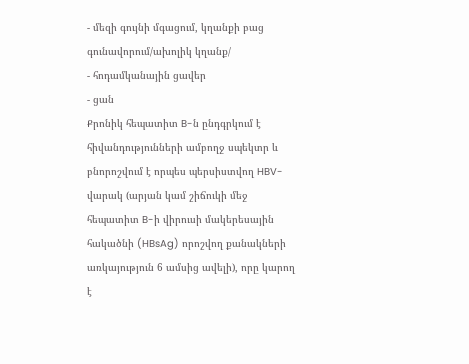- մեզի գույնի մգացում, կղանքի բաց գունավորում/ախոլիկ կղանք/
- հոդամկանային ցավեր
- ցան
Քրոնիկ հեպատիտ B-ն ընդգրկում է հիվանդությունների ամբողջ սպեկտր և բնորոշվում է որպես պերսիստվող HBV-վարակ (արյան կամ շիճուկի մեջ հեպատիտ B-ի վիրուսի մակերեսային հակածնի (HBsAg) որոշվող քանակների առկայություն 6 ամսից ավելի), որը կարող է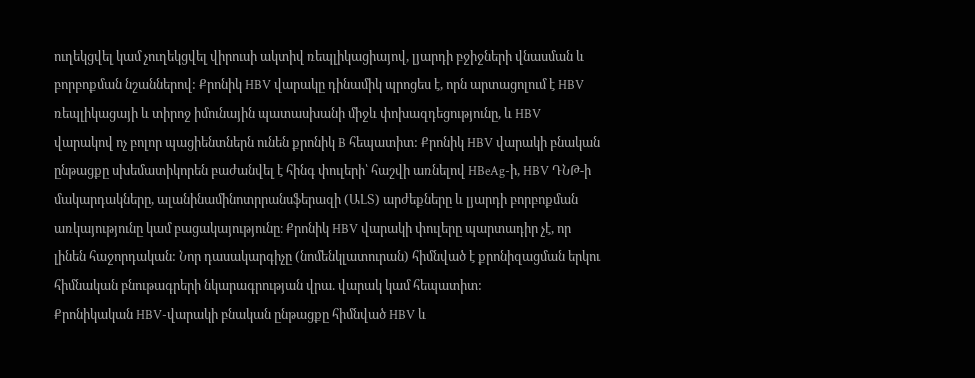ուղեկցվել կամ չուղեկցվել վիրուսի ակտիվ ռեպլիկացիայով, լյարդի բջիջների վնասման և բորբոքման նշաններով: Քրոնիկ HBV վարակը դինամիկ պրոցես է, որն արտացոլում է HBV ռեպլիկացայի և տիրոջ իմունային պատասխանի միջև փոխազդեցությունը, և HBV վարակով ոչ բոլոր պացիենտներն ունեն քրոնիկ B հեպատիտ: Քրոնիկ HBV վարակի բնական ընթացքը սխեմատիկորեն բաժանվել է հինգ փուլերի՝ հաշվի առնելով HBeAg-ի, HBV ԴՆԹ-ի մակարդակները, ալանինամինոտրրանսֆերազի (ԱԼՏ) արժեքները և լյարդի բորբոքման առկայությունը կամ բացակայությունը։ Քրոնիկ HBV վարակի փուլերը պարտադիր չէ, որ լինեն հաջորդական: Նոր դասակարգիչը (նոմենկլատուրան) հիմնված է քրոնիզացման երկու հիմնական բնութագրերի նկարագրության վրա. վարակ կամ հեպատիտ:
Քրոնիկական HBV-վարակի բնական ընթացքը հիմնված HBV և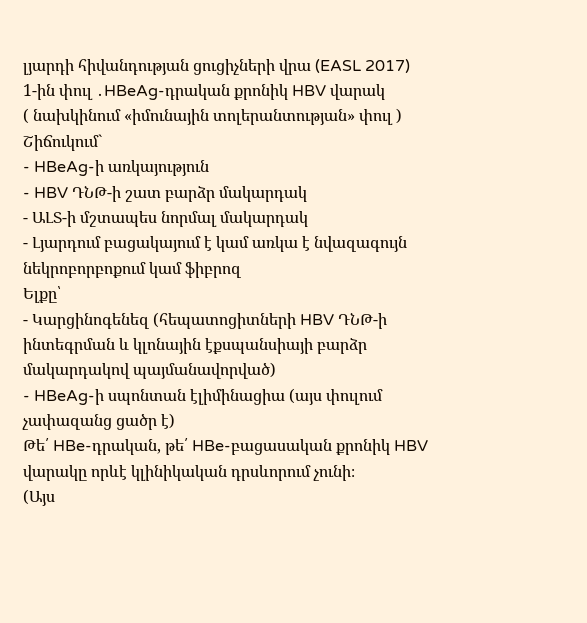լյարդի հիվանդության ցուցիչների վրա (EASL 2017)
1-ին փուլ ․HBeAg-դրական քրոնիկ HBV վարակ
( նախկինում «իմունային տոլերանտության» փուլ )
Շիճուկում`
- HBeAg-ի առկայություն
- HBV ԴՆԹ-ի շատ բարձր մակարդակ
- ԱԼՏ-ի մշտապես նորմալ մակարդակ
- Լյարդում բացակայում է կամ առկա է նվազագույն նեկրոբորբոքում կամ ֆիբրոզ
Ելքը՝
- Կարցինոգենեզ (հեպատոցիտների HBV ԴՆԹ-ի ինտեգրման և կլոնային էքսպանսիայի բարձր մակարդակով պայմանավորված)
- HBeAg-ի սպոնտան էլիմինացիա (այս փուլում չափազանց ցածր է)
Թե՛ HBe-դրական, թե՛ HBe-բացասական քրոնիկ HBV վարակը որևէ կլինիկական դրսևորում չունի։
(Այս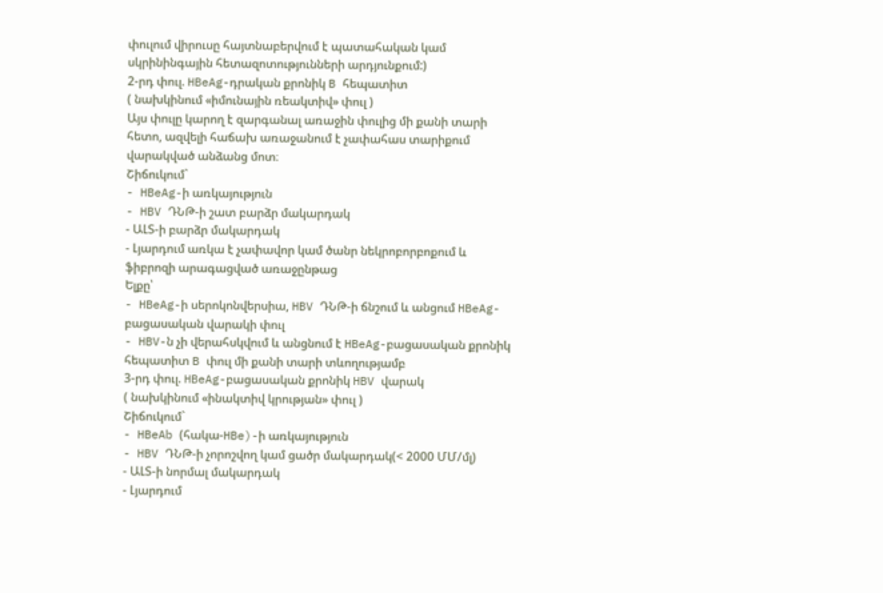փուլում վիրուսը հայտնաբերվում է պատահական կամ սկրինինգային հետազոտությունների արդյունքում:)
2-րդ փուլ. HBeAg-դրական քրոնիկ B հեպատիտ
( նախկինում «իմունային ռեակտիվ» փուլ )
Այս փուլը կարող է զարգանալ առաջին փուլից մի քանի տարի հետո, ազվելի հաճախ առաջանում է չափահաս տարիքում վարակված անձանց մոտ։
Շիճուկում`
- HBeAg-ի առկայություն
- HBV ԴՆԹ-ի շատ բարձր մակարդակ
- ԱԼՏ-ի բարձր մակարդակ
- Լյարդում առկա է չափավոր կամ ծանր նեկրոբորբոքում և ֆիբրոզի արագացված առաջընթաց
Ելքը՝
- HBeAg-ի սերոկոնվերսիա, HBV ԴՆԹ-ի ճնշում և անցում HBeAg-բացասական վարակի փուլ
- HBV-ն չի վերահսկվում և անցնում է HBeAg-բացասական քրոնիկ հեպատիտ B փուլ մի քանի տարի տևողությամբ
3-րդ փուլ. HBeAg-բացասական քրոնիկ HBV վարակ
( նախկինում «ինակտիվ կրության» փուլ )
Շիճուկում`
- HBeAb (հակա-HBe)-ի առկայություն
- HBV ԴՆԹ-ի չորոշվող կամ ցածր մակարդակ(< 2000 ՄՄ/մլ)
- ԱԼՏ-ի նորմալ մակարդակ
- Լյարդում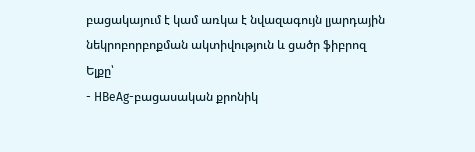բացակայում է կամ առկա է նվազագույն լյարդային նեկրոբորբոքման ակտիվություն և ցածր ֆիբրոզ
Ելքը՝
- HBeAg-բացասական քրոնիկ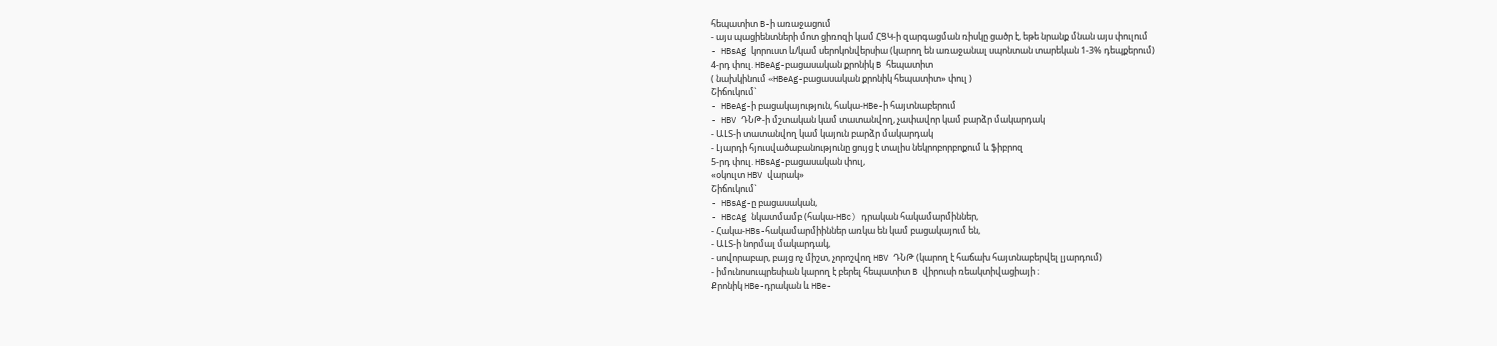հեպատիտ B-ի առաջացում
- այս պացիենտների մոտ ցիռոզի կամ ՀՑԿ-ի զարգացման ռիսկը ցածր է, եթե նրանք մնան այս փուլում
- HBsAg կորուստ և/կամ սերոկոնվերսիա (կարող են առաջանալ սպոնտան տարեկան 1-3% դեպքերում)
4-րդ փուլ. HBeAg-բացասական քրոնիկ B հեպատիտ
( նախկինում «HBeAg-բացասական քրոնիկ հեպատիտ» փուլ )
Շիճուկում`
- HBeAg-ի բացակայություն, հակա-HBe-ի հայտնաբերում
- HBV ԴՆԹ-ի մշտական կամ տատանվող, չափավոր կամ բարձր մակարդակ
- ԱԼՏ-ի տատանվող կամ կայուն բարձր մակարդակ
- Լյարդի հյուսվածաբանությունը ցույց է տալիս նեկրոբորբոքում և ֆիբրոզ
5-րդ փուլ. HBsAg-բացասական փուլ,
«օկուլտ HBV վարակ»
Շիճուկում`
- HBsAg-ը բացասական,
- HBcAg նկատմամբ (հակա-HBc) դրական հակամարմիններ,
- Հակա-HBs-հակամարմիիններ առկա են կամ բացակայում են,
- ԱԼՏ-ի նորմալ մակարդակ,
- սովորաբար, բայց ոչ միշտ, չորոշվող HBV ԴՆԹ (կարող է հաճախ հայտնաբերվել լյարդում)
- իմունոսուպրեսիան կարող է բերել հեպատիտ B վիրուսի ռեակտիվացիայի ։
Քրոնիկ HBe-դրական և HBe-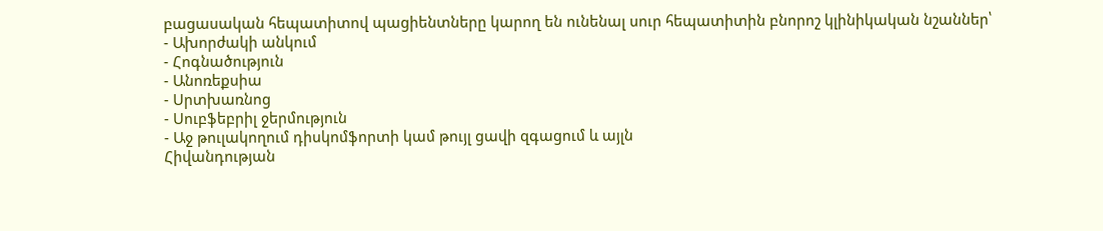բացասական հեպատիտով պացիենտները կարող են ունենալ սուր հեպատիտին բնորոշ կլինիկական նշաններ՝
- Ախորժակի անկում
- Հոգնածություն
- Անոռեքսիա
- Սրտխառնոց
- Սուբֆեբրիլ ջերմություն
- Աջ թուլակողում դիսկոմֆորտի կամ թույլ ցավի զգացում և այլն
Հիվանդության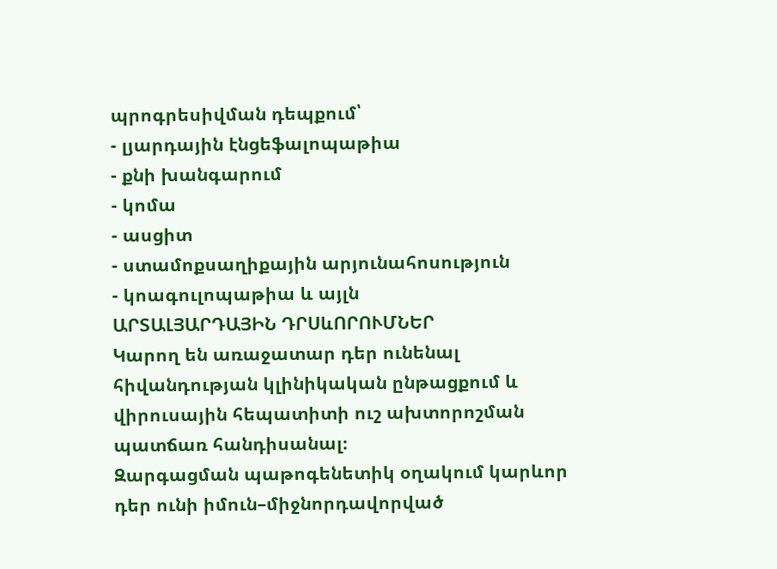պրոգրեսիվման դեպքում՝
- լյարդային էնցեֆալոպաթիա
- քնի խանգարում
- կոմա
- ասցիտ
- ստամոքսաղիքային արյունահոսություն
- կոագուլոպաթիա և այլն
ԱՐՏԱԼՅԱՐԴԱՅԻՆ ԴՐՍևՈՐՈՒՄՆԵՐ
Կարող են առաջատար դեր ունենալ հիվանդության կլինիկական ընթացքում և վիրուսային հեպատիտի ուշ ախտորոշման պատճառ հանդիսանալ։
Զարգացման պաթոգենետիկ օղակում կարևոր դեր ունի իմուն–միջնորդավորված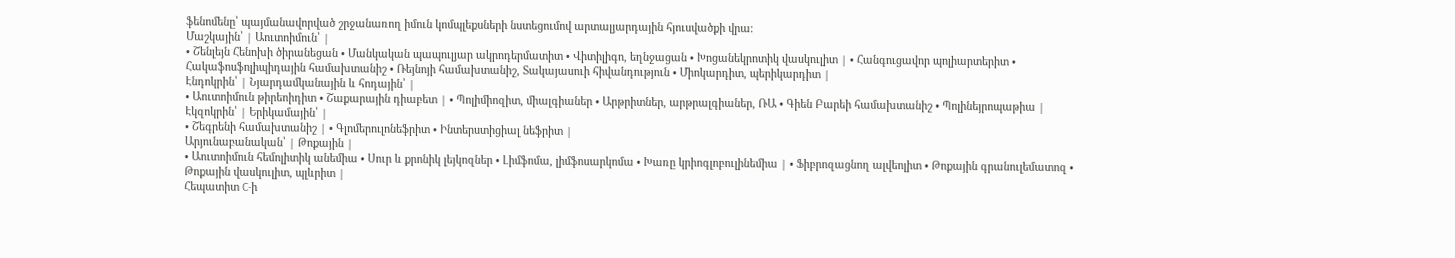ֆենոմենը՝ պայմանավորված շրջանառող իմուն կոմպլեքսների նստեցումով արտալյարդային հյուսվածքի վրա։
Մաշկային՝ | Աուտոիմուն՝ |
• Շենլեյն Հենոխի ծիրանեցան • Մանկական պապուլյար ակրոդերմատիտ • Վիտիլիգո, եղնջացան • Խոցանեկրոտիկ վասկուլիտ | • Հանգուցավոր պոլիարտերիտ • Հակաֆոսֆոլիպիդային համախտանիշ • Ռեյնոյի համախտանիշ, Տակայասուի հիվանդություն • Միոկարդիտ, պերիկարդիտ |
Էնդոկրին՝ | Նյարդամկանային և հոդային՝ |
• Աուտոիմուն թիրեոիդիտ • Շաքարային դիաբետ | • Պոլիմիոզիտ, միալգիաներ • Արթրիտներ, արթրալգիաներ, ՌԱ • Գիեն Բարեի համախտանիշ • Պոլինեյրոպաթիա |
Էկզոկրին՝ | Երիկամային՝ |
• Շեգրենի համախտանիշ | • Գլոմերուլոնեֆրիտ • Ինտերստիցիալ նեֆրիտ |
Արյունաբանական՝ | Թոքային |
• Աուտոիմուն հեմոլիտիկ անեմիա • Սուր և քրոնիկ լեյկոզներ • Լիմֆոմա, լիմֆոսարկոմա • Խառը կրիոգլոբուլինեմիա | • Ֆիբրոզացնող ալվեոլիտ • Թոքային գրանուլեմատոզ • Թոքային վասկուլիտ, պլևրիտ |
Հեպատիտ C-ի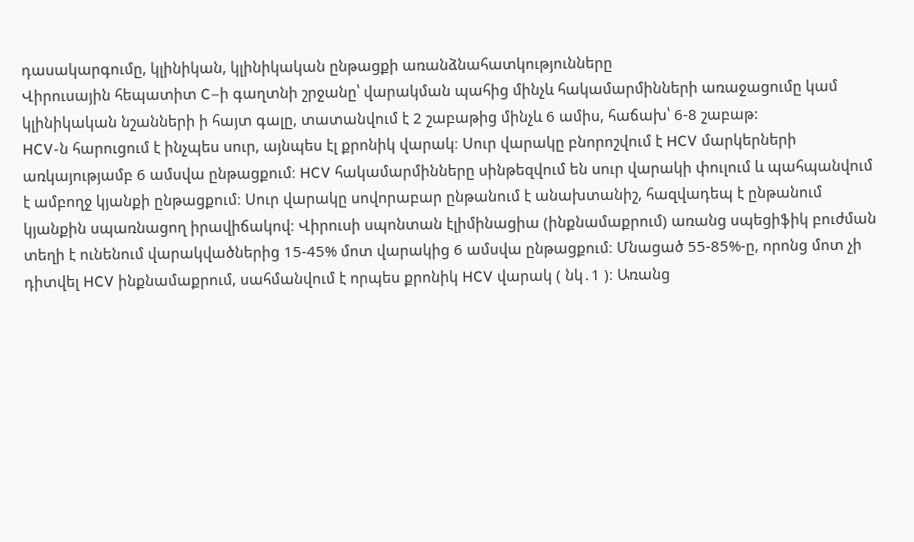դասակարգումը, կլինիկան, կլինիկական ընթացքի առանձնահատկությունները
Վիրուսային հեպատիտ C–ի գաղտնի շրջանը՝ վարակման պահից մինչև հակամարմինների առաջացումը կամ կլինիկական նշանների ի հայտ գալը, տատանվում է 2 շաբաթից մինչև 6 ամիս, հաճախ՝ 6-8 շաբաթ:
HCV-ն հարուցում է ինչպես սուր, այնպես էլ քրոնիկ վարակ։ Սուր վարակը բնորոշվում է HCV մարկերների առկայությամբ 6 ամսվա ընթացքում։ HCV հակամարմինները սինթեզվում են սուր վարակի փուլում և պահպանվում է ամբողջ կյանքի ընթացքում։ Սուր վարակը սովորաբար ընթանում է անախտանիշ, հազվադեպ է ընթանում կյանքին սպառնացող իրավիճակով։ Վիրուսի սպոնտան էլիմինացիա (ինքնամաքրում) առանց սպեցիֆիկ բուժման տեղի է ունենում վարակվածներից 15-45% մոտ վարակից 6 ամսվա ընթացքում։ Մնացած 55-85%-ը, որոնց մոտ չի դիտվել HCV ինքնամաքրում, սահմանվում է որպես քրոնիկ HCV վարակ ( նկ․1 )։ Առանց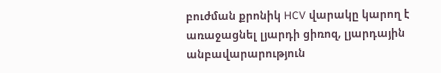բուժման քրոնիկ HCV վարակը կարող է առաջացնել լյարդի ցիռոզ, լյարդային անբավարարություն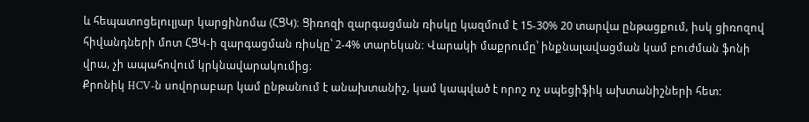և հեպատոցելուլյար կարցինոմա (ՀՑԿ)։ Ցիռոզի զարգացման ռիսկը կազմում է 15-30% 20 տարվա ընթացքում, իսկ ցիռոզով հիվանդների մոտ ՀՑԿ-ի զարգացման ռիսկը՝ 2-4% տարեկան։ Վարակի մաքրումը՝ ինքնալավացման կամ բուժման ֆոնի վրա, չի ապահովում կրկնավարակումից։
Քրոնիկ HCV-ն սովորաբար կամ ընթանում է անախտանիշ, կամ կապված է որոշ ոչ սպեցիֆիկ ախտանիշների հետ: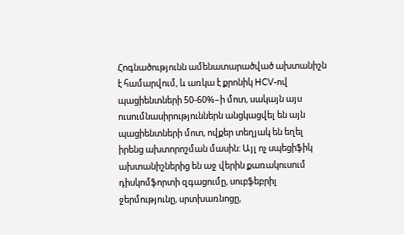Հոգնածությունն ամենատարածված ախտանիշն է համարվում, և առկա է քրոնիկ HCV-ով պացիենտների 50-60%–ի մոտ, սակայն այս ուսումնասիրություններն անցկացվել են այն պացիենտների մոտ, ովքեր տեղյակ են եղել իրենց ախտորոշման մասին: Այլ ոչ սպեցիֆիկ ախտանիշներից են աջ վերին քառակուսում դիսկոմֆորտի զգացումը, սուբֆեբրիլ ջերմությունը, սրտխառնոցը,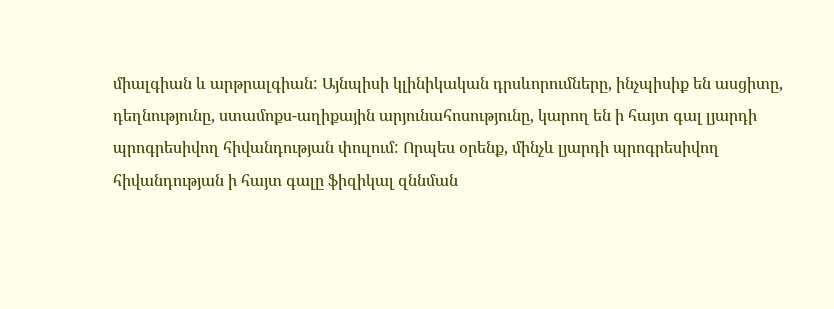միալգիան և արթրալգիան: Այնպիսի կլինիկական դրսևորումները, ինչպիսիք են ասցիտը, դեղնությունը, ստամոքս-աղիքային արյունահոսությունը, կարող են ի հայտ գալ լյարդի պրոգրեսիվող հիվանդության փուլում: Որպես օրենք, մինչև լյարդի պրոգրեսիվող հիվանդության ի հայտ գալը ֆիզիկալ զննման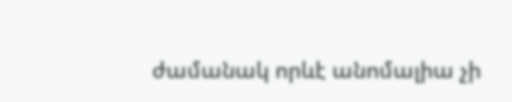ժամանակ որևէ անոմալիա չի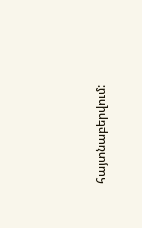հայտնաբերվում: